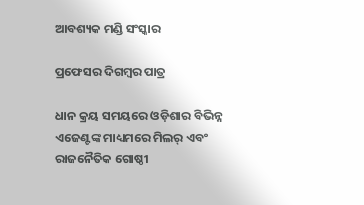ଆବଶ୍ୟକ ମଣ୍ଡି ସଂସ୍କାର

ପ୍ରଫେସର ଦିଗମ୍ବର ପାତ୍ର

ଧାନ କ୍ରୟ ସମୟରେ ଓଡ଼ିଶାର ବିଭିନ୍ନ ଏଜେଣ୍ଟଙ୍କ ମାଧ୍ୟମରେ ମିଲର୍‌ ଏବଂ ରାଜନୈତିକ ଗୋଷ୍ଠୀ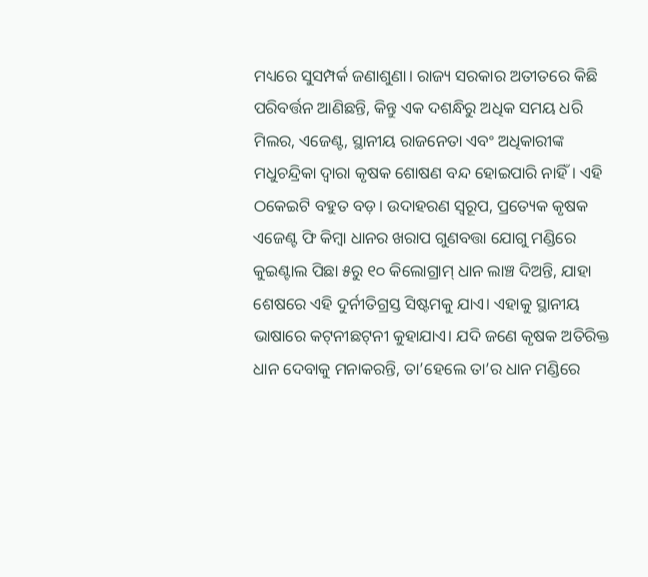ମଧ୍ୟରେ ସୁସମ୍ପର୍କ ଜଣାଶୁଣା। ରାଜ୍ୟ ସରକାର ଅତୀତରେ କିଛି ପରିବର୍ତ୍ତନ ଆଣିଛନ୍ତି, କିନ୍ତୁ ଏକ ଦଶନ୍ଧିରୁ ଅଧିକ ସମୟ ଧରି ମିଲର, ଏଜେଣ୍ଟ, ସ୍ଥାନୀୟ ରାଜନେତା ଏବଂ ଅଧିକାରୀଙ୍କ ମଧୁଚନ୍ଦ୍ରିକା ଦ୍ୱାରା କୃଷକ ଶୋଷଣ ବନ୍ଦ ହୋଇପାରି ନାହିଁ। ଏହି ଠକେଇଟି ବହୁତ ବଡ଼। ଉଦାହରଣ ସ୍ବରୂପ, ପ୍ରତ୍ୟେକ କୃଷକ ଏଜେଣ୍ଟ ଫି କିମ୍ବା ଧାନର ଖରାପ ଗୁଣବତ୍ତା ଯୋଗୁ ମଣ୍ଡିରେ କୁଇଣ୍ଟାଲ ପିଛା ୫ରୁ ୧୦ କିଲୋଗ୍ରାମ୍‌ ଧାନ ଲାଞ୍ଚ ଦିଅନ୍ତି, ଯାହା ଶେଷରେ ଏହି ଦୁର୍ନୀତିଗ୍ରସ୍ତ ସିଷ୍ଟମକୁ ଯାଏ। ଏହାକୁ ସ୍ଥାନୀୟ ଭାଷାରେ କଟ୍‌ନୀଛଟ୍‌ନୀ କୁହାଯାଏ। ଯଦି ଜଣେ କୃଷକ ଅତିରିକ୍ତ ଧାନ ଦେବାକୁ ମନାକରନ୍ତି, ତା’ହେଲେ ତା’ର ଧାନ ମଣ୍ଡିରେ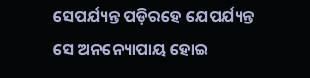ସେପର୍ଯ୍ୟନ୍ତ ପଡ଼ିରହେ ଯେପର୍ଯ୍ୟନ୍ତ ସେ ଅନନ୍ୟୋପାୟ ହୋଇ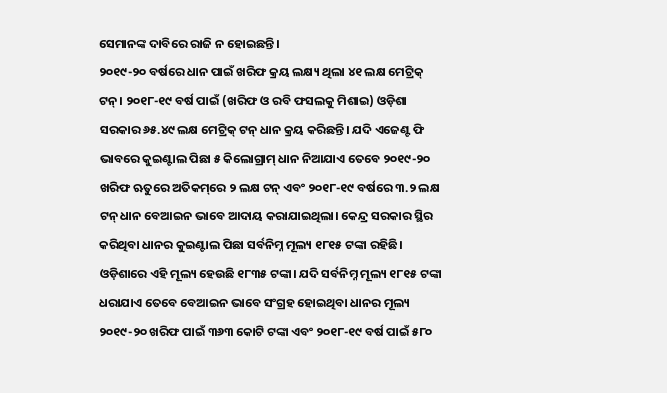ସେମାନଙ୍କ ଦାବିରେ ରାଜି ନ ହୋଇଛନ୍ତି।
୨୦୧୯-୨୦ ବର୍ଷରେ ଧାନ ପାଇଁ ଖରିଫ କ୍ରୟ ଲକ୍ଷ୍ୟ ଥିଲା ୪୧ ଲକ୍ଷ ମେଟ୍ରିକ୍‌ ଟନ୍‌। ୨୦୧୮-୧୯ ବର୍ଷ ପାଇଁ (ଖରିଫ ଓ ରବି ଫସଲକୁ ମିଶାଇ) ଓଡ଼ିଶା ସରକାର ୬୫.୪୯ ଲକ୍ଷ ମେଟ୍ରିକ୍‌ ଟନ୍‌ ଧାନ କ୍ରୟ କରିଛନ୍ତି। ଯଦି ଏଜେଣ୍ଟ ଫି ଭାବରେ କୁଇଣ୍ଟାଲ ପିଛା ୫ କିଲୋଗ୍ରାମ୍‌ ଧାନ ନିଆଯାଏ ତେବେ ୨୦୧୯-୨୦ ଖରିଫ ଋତୁରେ ଅତିକମ୍‌ରେ ୨ ଲକ୍ଷ ଟନ୍‌ ଏବଂ ୨୦୧୮-୧୯ ବର୍ଷରେ ୩.୨ ଲକ୍ଷ ଟନ୍‌ ଧାନ ବେଆଇନ ଭାବେ ଆଦାୟ କରାଯାଇଥିଲା। କେନ୍ଦ୍ର ସରକାର ସ୍ଥିର କରିଥିବା ଧାନର କୁଇଣ୍ଟାଲ ପିଛା ସର୍ବନିମ୍ନ ମୂଲ୍ୟ ୧୮୧୫ ଟଙ୍କା ରହିଛି। ଓଡ଼ିଶାରେ ଏହି ମୂଲ୍ୟ ହେଉଛି ୧୮୩୫ ଟଙ୍କା। ଯଦି ସର୍ବନିମ୍ନ ମୂଲ୍ୟ ୧୮୧୫ ଟଙ୍କା ଧରାଯାଏ ତେବେ ବେଆଇନ ଭାବେ ସଂଗ୍ରହ ହୋଇଥିବା ଧାନର ମୂଲ୍ୟ ୨୦୧୯-୨୦ ଖରିଫ ପାଇଁ ୩୬୩ କୋଟି ଟଙ୍କା ଏବଂ ୨୦୧୮-୧୯ ବର୍ଷ ପାଇଁ ୫୮୦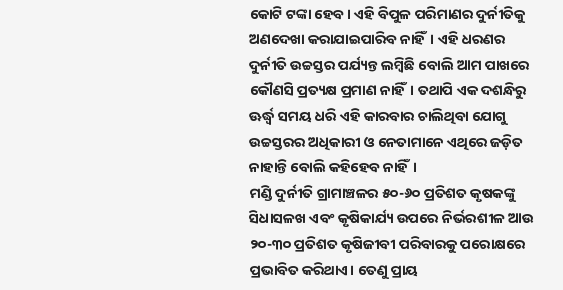କୋଟି ଟଙ୍କା ହେବ। ଏହି ବିପୁଳ ପରିମାଣର ଦୁର୍ନୀତିକୁ ଅଣଦେଖା କରାଯାଇପାରିବ ନାହିଁ। ଏହି ଧରଣର ଦୁର୍ନୀତି ଉଚ୍ଚସ୍ତର ପର୍ଯ୍ୟନ୍ତ ଲମ୍ବିଛି ବୋଲି ଆମ ପାଖରେ କୌଣସି ପ୍ରତ୍ୟକ୍ଷ ପ୍ରମାଣ ନାହିଁ। ତଥାପି ଏକ ଦଶନ୍ଧିରୁ ଊର୍ଦ୍ଧ୍ୱ ସମୟ ଧରି ଏହି କାରବାର ଚାଲିଥିବା ଯୋଗୁ ଉଚ୍ଚସ୍ତରର ଅଧିକାରୀ ଓ ନେତାମାନେ ଏଥିରେ ଜଡ଼ିତ ନାହାନ୍ତି ବୋଲି କହିହେବ ନାହିଁ।
ମଣ୍ଡି ଦୁର୍ନୀତି ଗ୍ରାମାଞ୍ଚଳର ୫୦-୬୦ ପ୍ରତିଶତ କୃଷକଙ୍କୁ ସିଧାସଳଖ ଏବଂ କୃଷିକାର୍ଯ୍ୟ ଉପରେ ନିର୍ଭରଶୀଳ ଆଉ ୨୦-୩୦ ପ୍ରତିଶତ କୃଷିଜୀବୀ ପରିବାରକୁ ପରୋକ୍ଷରେ ପ୍ରଭାବିତ କରିଥାଏ। ତେଣୁ ପ୍ରାୟ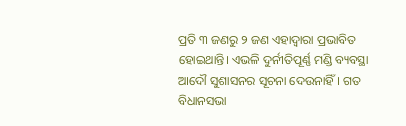ପ୍ରତି ୩ ଜଣରୁ ୨ ଜଣ ଏହାଦ୍ୱାରା ପ୍ରଭାବିତ ହୋଇଥାନ୍ତି। ଏଭଳି ଦୁର୍ନୀତିପୂର୍ଣ୍ଣ ମଣ୍ଡି ବ୍ୟବସ୍ଥା ଆଦୌ ସୁଶାସନର ସୂଚନା ଦେଉନାହିଁ। ଗତ ବିଧାନସଭା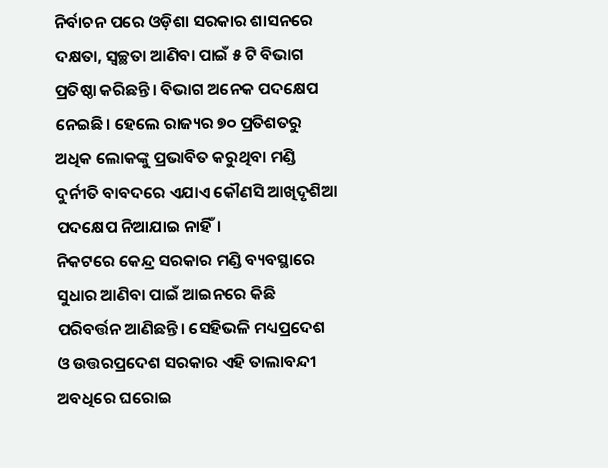ନିର୍ବାଚନ ପରେ ଓଡ଼ିଶା ସରକାର ଶାସନରେ ଦକ୍ଷତା, ସ୍ବଚ୍ଛତା ଆଣିବା ପାଇଁ ୫ ଟି ବିଭାଗ ପ୍ରତିଷ୍ଠା କରିଛନ୍ତି। ବିଭାଗ ଅନେକ ପଦକ୍ଷେପ ନେଇଛି। ହେଲେ ରାଜ୍ୟର ୭୦ ପ୍ରତିଶତରୁ ଅଧିକ ଲୋକଙ୍କୁ ପ୍ରଭାବିତ କରୁଥିବା ମଣ୍ଡି ଦୁର୍ନୀତି ବାବଦରେ ଏଯାଏ କୌଣସି ଆଖିଦୃଶିଆ ପଦକ୍ଷେପ ନିଆଯାଇ ନାହିଁ।
ନିକଟରେ କେନ୍ଦ୍ର ସରକାର ମଣ୍ଡି ବ୍ୟବସ୍ଥାରେ ସୁଧାର ଆଣିବା ପାଇଁ ଆଇନରେ କିଛି ପରିବର୍ତ୍ତନ ଆଣିଛନ୍ତି। ସେହିଭଳି ମଧ୍ୟପ୍ରଦେଶ ଓ ଉତ୍ତରପ୍ରଦେଶ ସରକାର ଏହି ତାଲାବନ୍ଦୀ ଅବଧିରେ ଘରୋଇ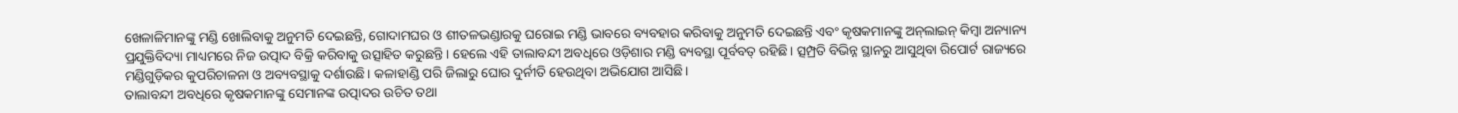ଖେଳାଳିମାନଙ୍କୁ ମଣ୍ଡି ଖୋଲିବାକୁ ଅନୁମତି ଦେଇଛନ୍ତି, ଗୋଦାମଘର ଓ ଶୀତଳଭଣ୍ଡାରକୁ ଘରୋଇ ମଣ୍ଡି ଭାବରେ ବ୍ୟବହାର କରିବାକୁ ଅନୁମତି ଦେଇଛନ୍ତି ଏବଂ କୃଷକମାନଙ୍କୁ ଅନ୍‌ଲାଇନ୍‌ କିମ୍ବା ଅନ୍ୟାନ୍ୟ ପ୍ରଯୁକ୍ତିବିଦ୍ୟା ମାଧ୍ୟମରେ ନିଜ ଉତ୍ପାଦ ବିକ୍ରି କରିବାକୁ ଉତ୍ସାହିତ କରୁଛନ୍ତି। ହେଲେ ଏହି ତାଲାବନ୍ଦୀ ଅବଧିରେ ଓଡ଼ିଶାର ମଣ୍ଡି ବ୍ୟବସ୍ଥା ପୂର୍ବବତ୍‌ ରହିଛି। ତ୍ସମ୍ପ୍ରତି ବିଭିନ୍ନ ସ୍ଥାନରୁ ଆସୁଥିବା ରିପୋର୍ଟ ରାଜ୍ୟରେ ମଣ୍ଡିଗୁଡ଼ିକର କୁପରିଚାଳନା ଓ ଅବ୍ୟବସ୍ଥାକୁ ଦର୍ଶାଉଛି। କଳାହାଣ୍ଡି ପରି ଜିଲାରୁ ଘୋର ଦୁର୍ନୀତି ହେଉଥିବା ଅଭିଯୋଗ ଆସିଛି।
ତାଲାବନ୍ଦୀ ଅବଧିରେ କୃଷକମାନଙ୍କୁ ସେମାନଙ୍କ ଉତ୍ପାଦର ଉଚିତ ତଥା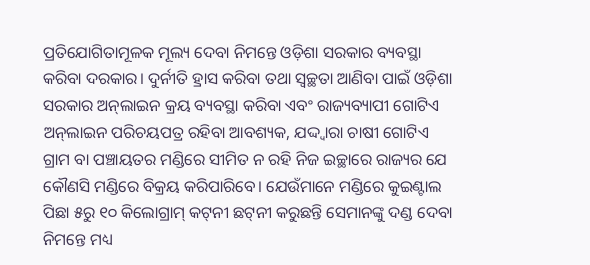ପ୍ରତିଯୋଗିତାମୂଳକ ମୂଲ୍ୟ ଦେବା ନିମନ୍ତେ ଓଡ଼ିଶା ସରକାର ବ୍ୟବସ୍ଥା କରିବା ଦରକାର। ଦୁର୍ନୀତି ହ୍ରାସ କରିବା ତଥା ସ୍ବଚ୍ଛତା ଆଣିବା ପାଇଁ ଓଡ଼ିଶା ସରକାର ଅନ୍‌ଲାଇନ କ୍ରୟ ବ୍ୟବସ୍ଥା କରିବା ଏବଂ ରାଜ୍ୟବ୍ୟାପୀ ଗୋଟିଏ ଅନ୍‌ଲାଇନ ପରିଚୟପତ୍ର ରହିବା ଆବଶ୍ୟକ, ଯଦ୍ଦ୍ବାରା ଚାଷୀ ଗୋଟିଏ ଗ୍ରାମ ବା ପଞ୍ଚାୟତର ମଣ୍ଡିରେ ସୀମିତ ନ ରହି ନିଜ ଇଚ୍ଛାରେ ରାଜ୍ୟର ଯେ କୌଣସି ମଣ୍ଡିରେ ବିକ୍ରୟ କରିପାରିବେ। ଯେଉଁମାନେ ମଣ୍ଡିରେ କୁଇଣ୍ଟାଲ ପିଛା ୫ରୁ ୧୦ କିଲୋଗ୍ରାମ୍‌ କଟ୍‌ନୀ ଛଟ୍‌ନୀ କରୁଛନ୍ତି ସେମାନଙ୍କୁ ଦଣ୍ଡ ଦେବା ନିମନ୍ତେ ମଧ୍ୟ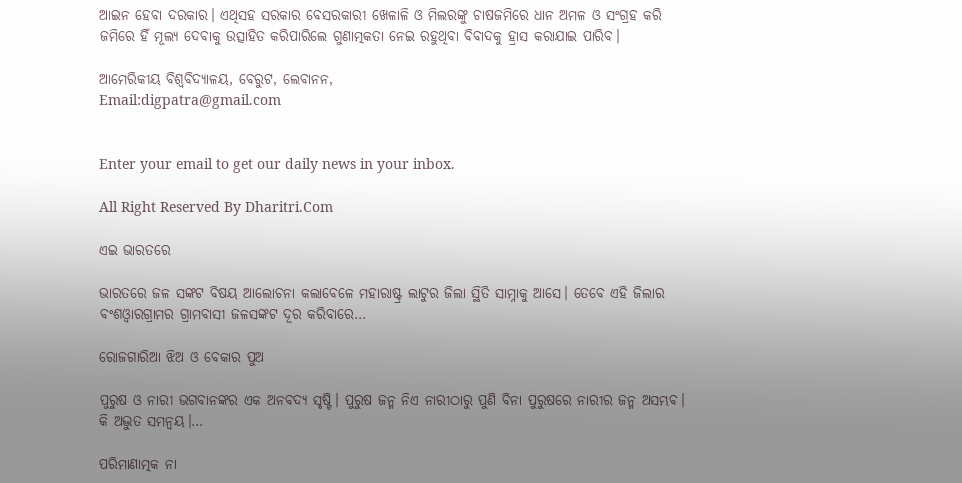ଆଇନ ହେବା ଦରକାର। ଏଥିସହ ସରକାର ବେସରକାରୀ ଖେଳାଳି ଓ ମିଲରଙ୍କୁ ଚାଷଜମିରେ ଧାନ ଅମଳ ଓ ସଂଗ୍ରହ କରି ଜମିରେ ହିଁ ମୂଲ୍ୟ ଦେବାକୁ ଉତ୍ସାହିତ କରିପାରିଲେ ଗୁଣାତ୍ମକତା ନେଇ ରହୁଥିବା ବିବାଦକୁ ହ୍ରାସ କରାଯାଇ ପାରିବ।

ଆମେରିକୀୟ ବିଶ୍ୱବିଦ୍ୟାଳୟ, ବେରୁଟ, ଲେବାନନ,
Email:digpatra@gmail.com


Enter your email to get our daily news in your inbox.

All Right Reserved By Dharitri.Com

ଏଇ ଭାରତରେ

ଭାରତରେ ଜଳ ସଙ୍କଟ ବିଷୟ ଆଲୋଚନା କଲାବେଳେ ମହାରାଷ୍ଟ୍ର ଲାଟୁର ଜିଲା ସ୍ଥିତି ସାମ୍ନାକୁ ଆସେ। ତେବେ ଏହି ଜିଲାର ବଂଶଓ୍ବାରଗ୍ରାମର ଗ୍ରାମବାସୀ ଜଳସଙ୍କଟ ଦୂର କରିବାରେ…

ରୋଜଗାରିଆ ଝିଅ ଓ ବେକାର ପୁଅ

ପୁରୁଷ ଓ ନାରୀ ଭଗବାନଙ୍କର ଏକ ଅନବଦ୍ୟ ସୃଷ୍ଟି। ପୁରୁଷ ଜନ୍ମ ନିଏ ନାରୀଠାରୁ ପୁଣି ବିନା ପୁରୁଷରେ ନାରୀର ଜନ୍ମ ଅସମ୍ଭବ। କି ଅଦ୍ଭୁତ ସମନ୍ବୟ।…

ପରିମାଣାତ୍ମକ ନା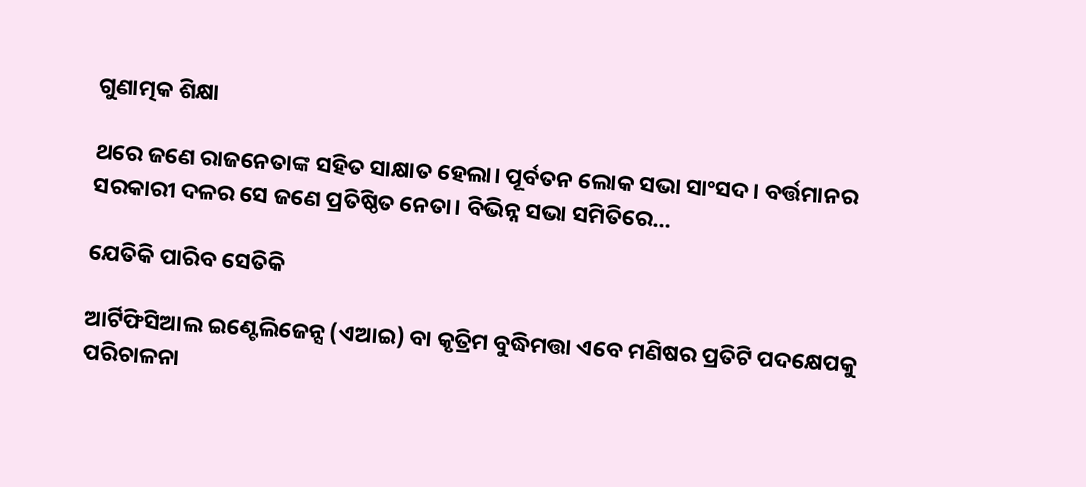ଗୁଣାତ୍ମକ ଶିକ୍ଷା

ଥରେ ଜଣେ ରାଜନେତାଙ୍କ ସହିତ ସାକ୍ଷାତ ହେଲା। ପୂର୍ବତନ ଲୋକ ସଭା ସାଂସଦ। ବର୍ତ୍ତମାନର ସରକାରୀ ଦଳର ସେ ଜଣେ ପ୍ରତିଷ୍ଠିତ ନେତା। ବିଭିନ୍ନ ସଭା ସମିତିରେ…

ଯେତିକି ପାରିବ ସେତିକି

ଆର୍ଟିଫିସିଆଲ ଇଣ୍ଟେଲିଜେନ୍ସ (ଏଆଇ) ବା କୃତ୍ରିମ ବୁଦ୍ଧିମତ୍ତା ଏବେ ମଣିଷର ପ୍ରତିଟି ପଦକ୍ଷେପକୁ ପରିଚାଳନା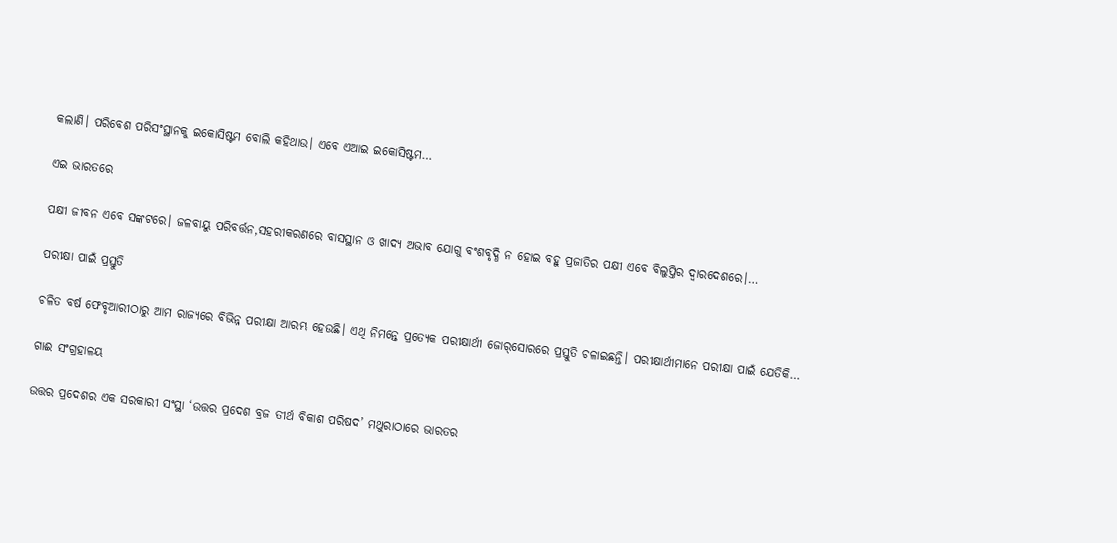କଲାଣି। ପରିବେଶ ପରିସଂସ୍ଥାନକୁ ଇକୋସିଷ୍ଟମ ବୋଲି କହିଥାଉ। ଏବେ ଏଆଇ ଇକୋସିଷ୍ଟମ…

ଏଇ ଭାରତରେ

ପକ୍ଷୀ ଜୀବନ ଏବେ ସଙ୍କଟରେ। ଜଳବାୟୁ ପରିବର୍ତ୍ତନ,ସହରୀକରଣରେ ବାସସ୍ଥାନ ଓ ଖାଦ୍ୟ ଅଭାବ ଯୋଗୁ ବଂଶବୃଦ୍ଧି ନ ହୋଇ ବହୁ ପ୍ରଜାତିର ପକ୍ଷୀ ଏବେ ବିଲୁପ୍ତିର ଦ୍ୱାରଦେଶରେ।…

ପରୀକ୍ଷା ପାଇଁ ପ୍ରସ୍ତୁତି

ଚଳିତ ବର୍ଷ ଫେବୃଆରୀଠାରୁ ଆମ ରାଜ୍ୟରେ ବିଭିନ୍ନ ପରୀକ୍ଷା ଆରମ୍ଭ ହେଉଛି। ଏଥି ନିମନ୍ତେ ପ୍ରତ୍ୟେକ ପରୀକ୍ଷାର୍ଥୀ ଜୋର୍‌ସୋରରେ ପ୍ରସ୍ତୁତି ଚଳାଇଛନ୍ତି। ପରୀକ୍ଷାର୍ଥୀମାନେ ପରୀକ୍ଷା ପାଇଁ ଯେତିକି…

ଗାଈ ସଂଗ୍ରହାଳୟ

ଉତ୍ତର ପ୍ରଦେଶର ଏକ ସରକାରୀ ସଂସ୍ଥା ‘ଉତ୍ତର ପ୍ରଦେଶ ବ୍ରଜ ତୀର୍ଥ ବିକାଶ ପରିଷଦ’ ମଥୁରାଠାରେ ଭାରତର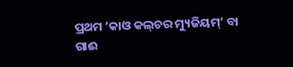ପ୍ରଥମ ‘କାଓ କଲ୍‌ଚର ମ୍ୟୁଜିୟମ୍‌’ ବା ଗାଈ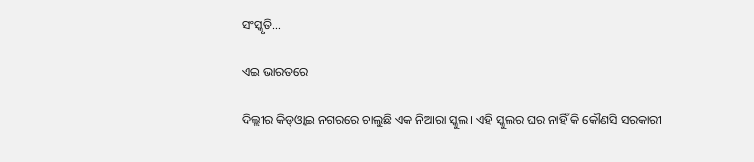ସଂସ୍କୃତି…

ଏଇ ଭାରତରେ

ଦିଲ୍ଲୀର କିଡ୍‌ଓ୍ବାଇ ନଗରରେ ଚାଲୁଛି ଏକ ନିଆରା ସ୍କୁଲ। ଏହି ସ୍କୁଲର ଘର ନାହିଁ କି କୌଣସି ସରକାରୀ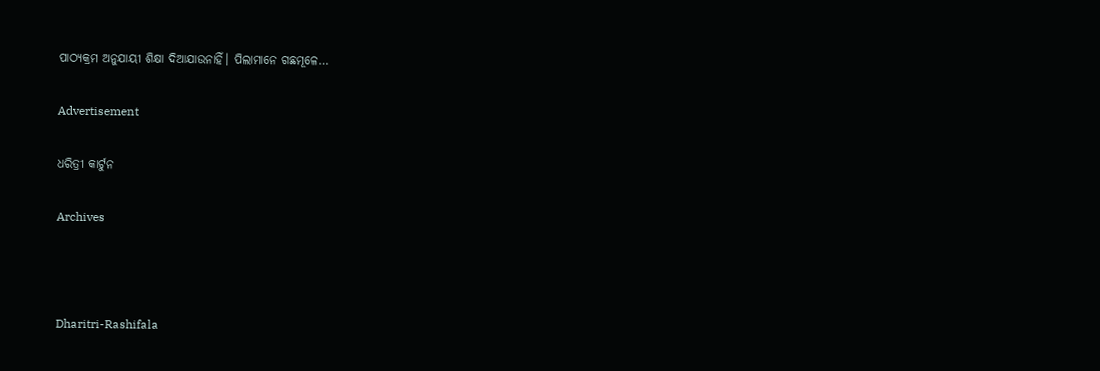ପାଠ୍ୟକ୍ରମ ଅନୁଯାୟୀ ଶିକ୍ଷା ଦିଆଯାଉନାହିଁ। ପିଲାମାନେ ଗଛମୂଳେ…

Advertisement

ଧରିତ୍ରୀ କାର୍ଟୁନ

Archives



Dharitri-Rashifala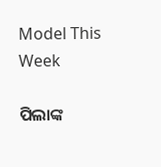Model This Week

ପିଲାଙ୍କ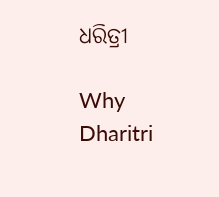ଧରିତ୍ରୀ

Why Dharitri